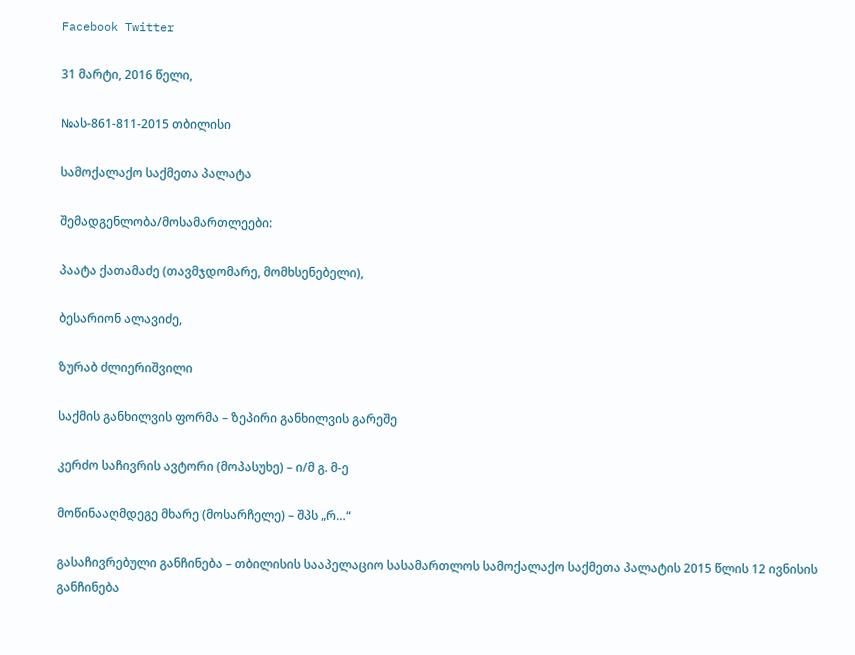Facebook Twitter

31 მარტი, 2016 წელი,

№ას-861-811-2015 თბილისი

სამოქალაქო საქმეთა პალატა

შემადგენლობა/მოსამართლეები:

პაატა ქათამაძე (თავმჯდომარე, მომხსენებელი),

ბესარიონ ალავიძე,

ზურაბ ძლიერიშვილი

საქმის განხილვის ფორმა – ზეპირი განხილვის გარეშე

კერძო საჩივრის ავტორი (მოპასუხე) – ი/მ გ. მ-ე

მოწინააღმდეგე მხარე (მოსარჩელე) – შპს „რ…“

გასაჩივრებული განჩინება – თბილისის სააპელაციო სასამართლოს სამოქალაქო საქმეთა პალატის 2015 წლის 12 ივნისის განჩინება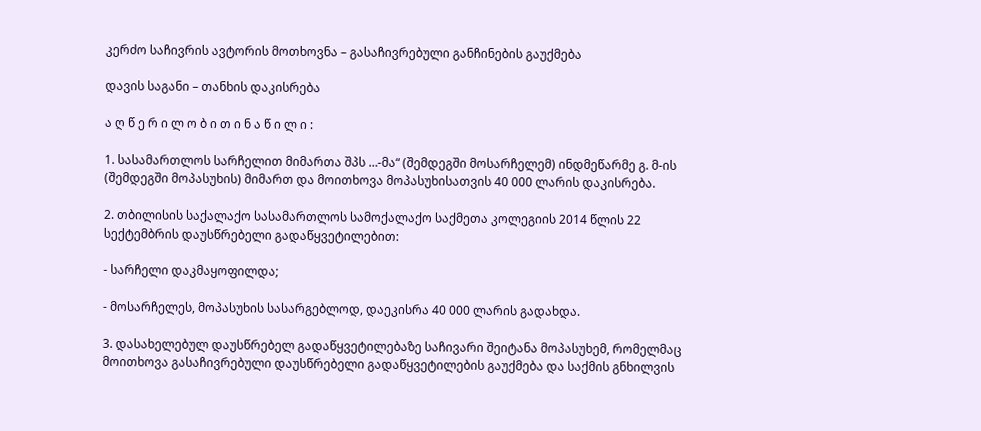კერძო საჩივრის ავტორის მოთხოვნა – გასაჩივრებული განჩინების გაუქმება

დავის საგანი – თანხის დაკისრება

ა ღ წ ე რ ი ლ ო ბ ი თ ი ნ ა წ ი ლ ი :

1. სასამართლოს სარჩელით მიმართა შპს …-მა“ (შემდეგში მოსარჩელემ) ინდმეწარმე გ. მ-ის (შემდეგში მოპასუხის) მიმართ და მოითხოვა მოპასუხისათვის 40 000 ლარის დაკისრება.

2. თბილისის საქალაქო სასამართლოს სამოქალაქო საქმეთა კოლეგიის 2014 წლის 22 სექტემბრის დაუსწრებელი გადაწყვეტილებით:

- სარჩელი დაკმაყოფილდა;

- მოსარჩელეს, მოპასუხის სასარგებლოდ, დაეკისრა 40 000 ლარის გადახდა.

3. დასახელებულ დაუსწრებელ გადაწყვეტილებაზე საჩივარი შეიტანა მოპასუხემ, რომელმაც მოითხოვა გასაჩივრებული დაუსწრებელი გადაწყვეტილების გაუქმება და საქმის გნხილვის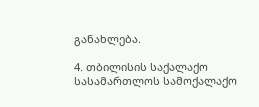განახლება.

4. თბილისის საქალაქო სასამართლოს სამოქალაქო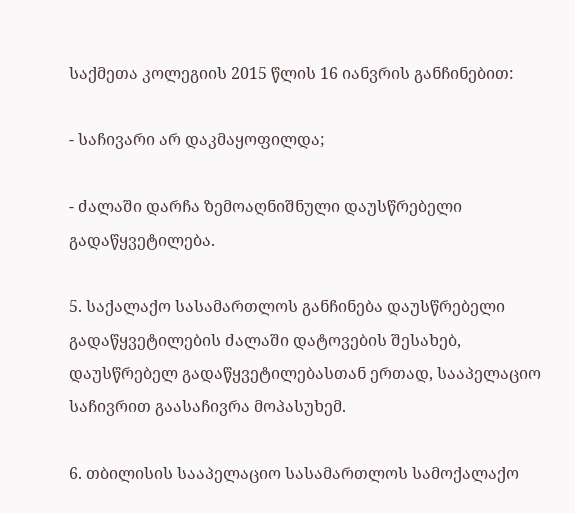საქმეთა კოლეგიის 2015 წლის 16 იანვრის განჩინებით:

- საჩივარი არ დაკმაყოფილდა;

- ძალაში დარჩა ზემოაღნიშნული დაუსწრებელი გადაწყვეტილება.

5. საქალაქო სასამართლოს განჩინება დაუსწრებელი გადაწყვეტილების ძალაში დატოვების შესახებ, დაუსწრებელ გადაწყვეტილებასთან ერთად, სააპელაციო საჩივრით გაასაჩივრა მოპასუხემ.

6. თბილისის სააპელაციო სასამართლოს სამოქალაქო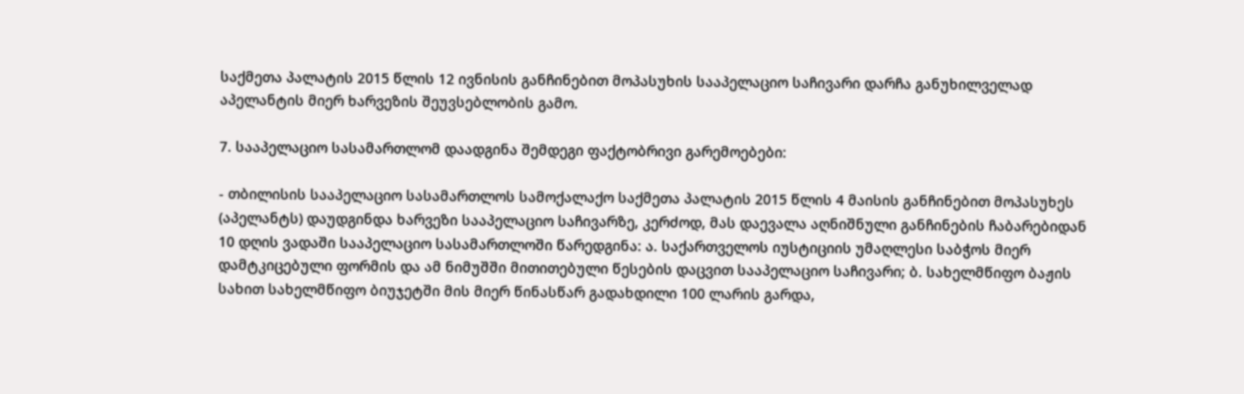საქმეთა პალატის 2015 წლის 12 ივნისის განჩინებით მოპასუხის სააპელაციო საჩივარი დარჩა განუხილველად აპელანტის მიერ ხარვეზის შეუვსებლობის გამო.

7. სააპელაციო სასამართლომ დაადგინა შემდეგი ფაქტობრივი გარემოებები:

- თბილისის სააპელაციო სასამართლოს სამოქალაქო საქმეთა პალატის 2015 წლის 4 მაისის განჩინებით მოპასუხეს (აპელანტს) დაუდგინდა ხარვეზი სააპელაციო საჩივარზე, კერძოდ, მას დაევალა აღნიშნული განჩინების ჩაბარებიდან 10 დღის ვადაში სააპელაციო სასამართლოში წარედგინა: ა. საქართველოს იუსტიციის უმაღლესი საბჭოს მიერ დამტკიცებული ფორმის და ამ ნიმუშში მითითებული წესების დაცვით სააპელაციო საჩივარი; ბ. სახელმწიფო ბაჟის სახით სახელმწიფო ბიუჯეტში მის მიერ წინასწარ გადახდილი 100 ლარის გარდა,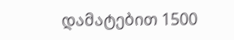დამატებით 1500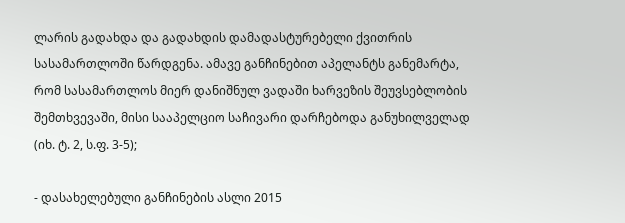ლარის გადახდა და გადახდის დამადასტურებელი ქვითრის სასამართლოში წარდგენა. ამავე განჩინებით აპელანტს განემარტა, რომ სასამართლოს მიერ დანიშნულ ვადაში ხარვეზის შეუვსებლობის შემთხვევაში, მისი სააპელციო საჩივარი დარჩებოდა განუხილველად (იხ. ტ. 2, ს.ფ. 3-5);

- დასახელებული განჩინების ასლი 2015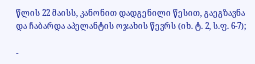წლის 22 მაისს, კანონით დადგენილი წესით, გაეგზავნა და ჩაბარდა აპელანტის ოჯახის წევრს (იხ. ტ. 2, ს.ფ. 6-7);

-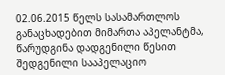02.06.2015 წელს სასამართლოს განაცხადებით მიმართა აპელანტმა, წარუდგინა დადგენილი წესით შედგენილი სააპელაციო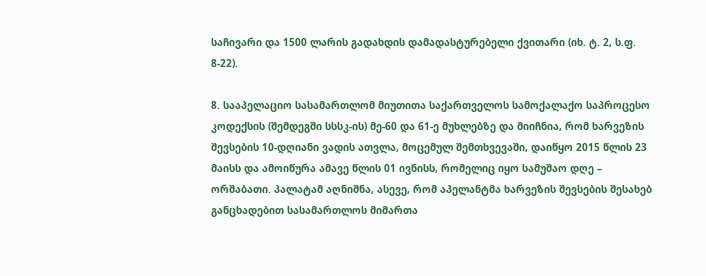საჩივარი და 1500 ლარის გადახდის დამადასტურებელი ქვითარი (იხ. ტ. 2, ს.ფ. 8-22).

8. სააპელაციო სასამართლომ მიუთითა საქართველოს სამოქალაქო საპროცესო კოდექსის (შემდეგში სსსკ-ის) მე-60 და 61-ე მუხლებზე და მიიჩნია, რომ ხარვეზის შევსების 10-დღიანი ვადის ათვლა, მოცემულ შემთხვევაში, დაიწყო 2015 წლის 23 მაისს და ამოიწურა ამავე წლის 01 ივნისს, რომელიც იყო სამუშაო დღე – ორშაბათი. პალატამ აღნიშნა, ასევე, რომ აპელანტმა ხარვეზის შევსების შესახებ განცხადებით სასამართლოს მიმართა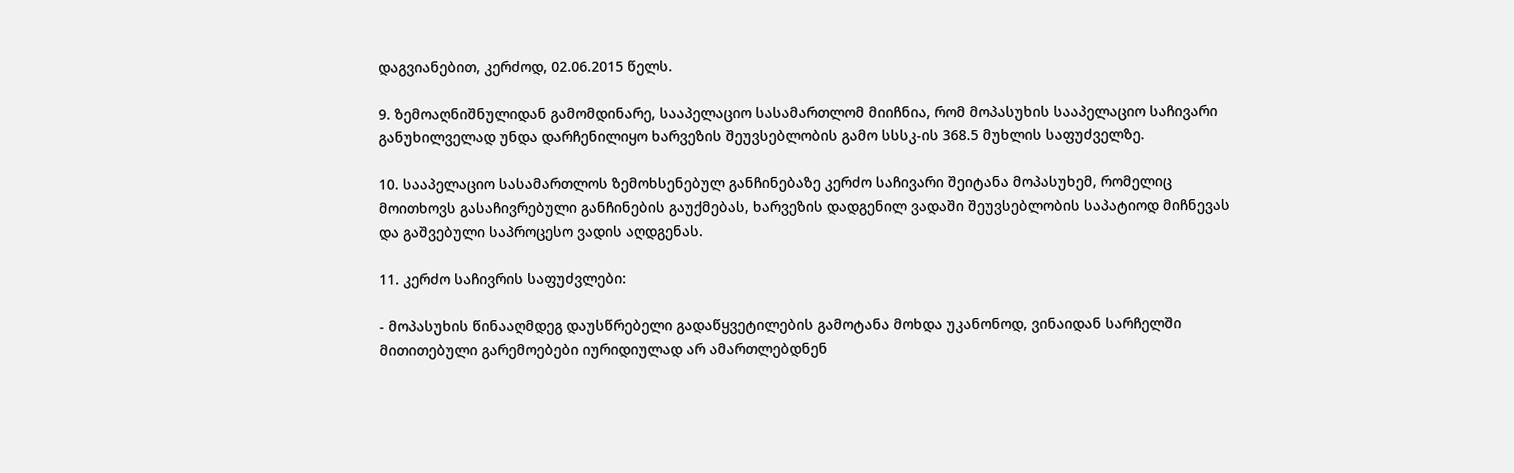დაგვიანებით, კერძოდ, 02.06.2015 წელს.

9. ზემოაღნიშნულიდან გამომდინარე, სააპელაციო სასამართლომ მიიჩნია, რომ მოპასუხის სააპელაციო საჩივარი განუხილველად უნდა დარჩენილიყო ხარვეზის შეუვსებლობის გამო სსსკ-ის 368.5 მუხლის საფუძველზე.

10. სააპელაციო სასამართლოს ზემოხსენებულ განჩინებაზე კერძო საჩივარი შეიტანა მოპასუხემ, რომელიც მოითხოვს გასაჩივრებული განჩინების გაუქმებას, ხარვეზის დადგენილ ვადაში შეუვსებლობის საპატიოდ მიჩნევას და გაშვებული საპროცესო ვადის აღდგენას.

11. კერძო საჩივრის საფუძვლები:

- მოპასუხის წინააღმდეგ დაუსწრებელი გადაწყვეტილების გამოტანა მოხდა უკანონოდ, ვინაიდან სარჩელში მითითებული გარემოებები იურიდიულად არ ამართლებდნენ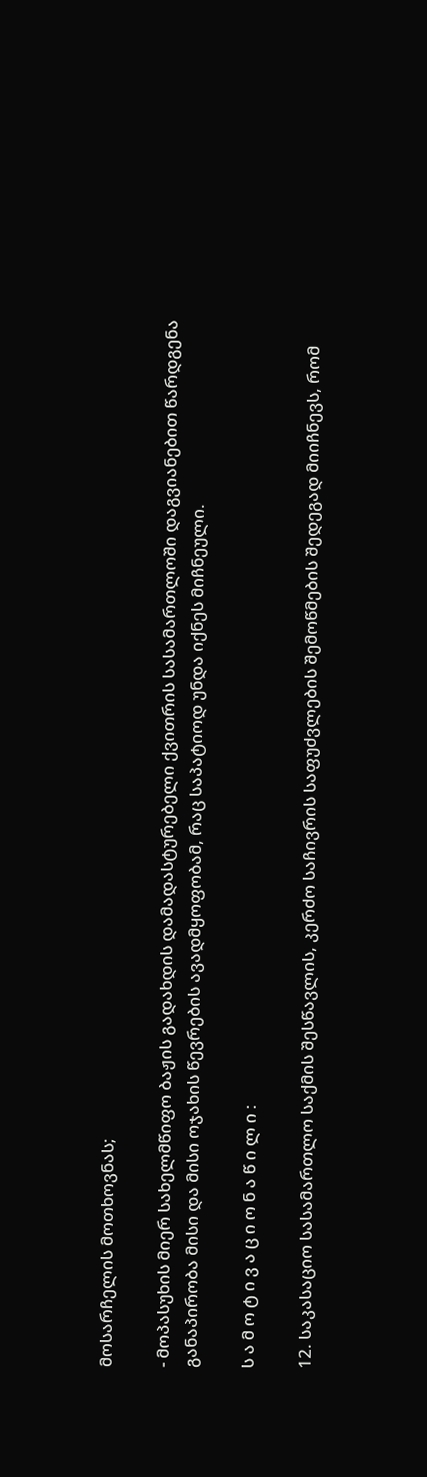მოსარჩელის მოთხოვნას;

- მოპასუხის მიერ სახელმწიფო ბაჟის გადახდის დამადასტურებელი ქვითრის სასამართლოში დაგვიანებით წარდგენა განაპირობა მისი და მისი ოჯახის წევრების ავადმყოფობამ, რაც საპატიოდ უნდა იქნეს მიჩნეული.

ს ა მ ო ტ ი ვ ა ც ი ო ნ ა წ ი ლ ი :

12. საკასაციო სასამართლო საქმის შესწავლის, კერძო საჩივრის საფუძვლების შემოწმების შედეგად მიიჩნევს, რომ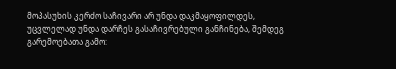მოპასუხის კერძო საჩივარი არ უნდა დაკმაყოფილდეს, უცვლელად უნდა დარჩეს გასაჩივრებული განჩინება, შემდეგ გარემოებათა გამო: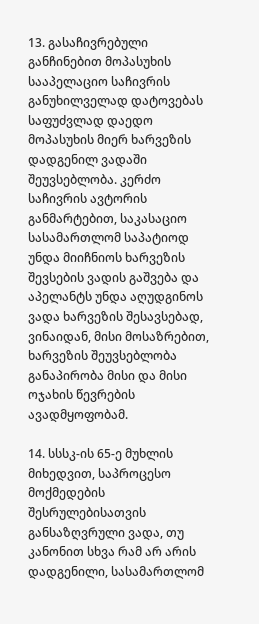13. გასაჩივრებული განჩინებით მოპასუხის სააპელაციო საჩივრის განუხილველად დატოვებას საფუძვლად დაედო მოპასუხის მიერ ხარვეზის დადგენილ ვადაში შეუვსებლობა. კერძო საჩივრის ავტორის განმარტებით, საკასაციო სასამართლომ საპატიოდ უნდა მიიჩნიოს ხარვეზის შევსების ვადის გაშვება და აპელანტს უნდა აღუდგინოს ვადა ხარვეზის შესავსებად, ვინაიდან, მისი მოსაზრებით, ხარვეზის შეუვსებლობა განაპირობა მისი და მისი ოჯახის წევრების ავადმყოფობამ.

14. სსსკ-ის 65-ე მუხლის მიხედვით, საპროცესო მოქმედების შესრულებისათვის განსაზღვრული ვადა, თუ კანონით სხვა რამ არ არის დადგენილი, სასამართლომ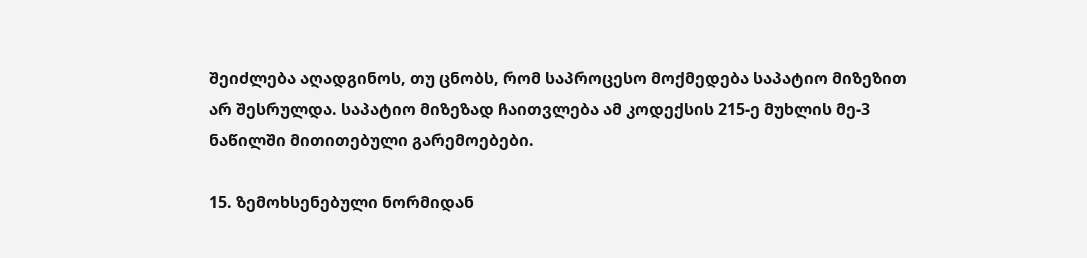შეიძლება აღადგინოს, თუ ცნობს, რომ საპროცესო მოქმედება საპატიო მიზეზით არ შესრულდა. საპატიო მიზეზად ჩაითვლება ამ კოდექსის 215-ე მუხლის მე-3 ნაწილში მითითებული გარემოებები.

15. ზემოხსენებული ნორმიდან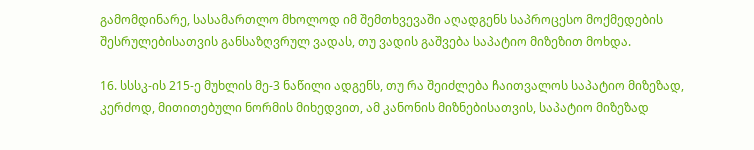გამომდინარე, სასამართლო მხოლოდ იმ შემთხვევაში აღადგენს საპროცესო მოქმედების შესრულებისათვის განსაზღვრულ ვადას, თუ ვადის გაშვება საპატიო მიზეზით მოხდა.

16. სსსკ-ის 215-ე მუხლის მე-3 ნაწილი ადგენს, თუ რა შეიძლება ჩაითვალოს საპატიო მიზეზად, კერძოდ, მითითებული ნორმის მიხედვით, ამ კანონის მიზნებისათვის, საპატიო მიზეზად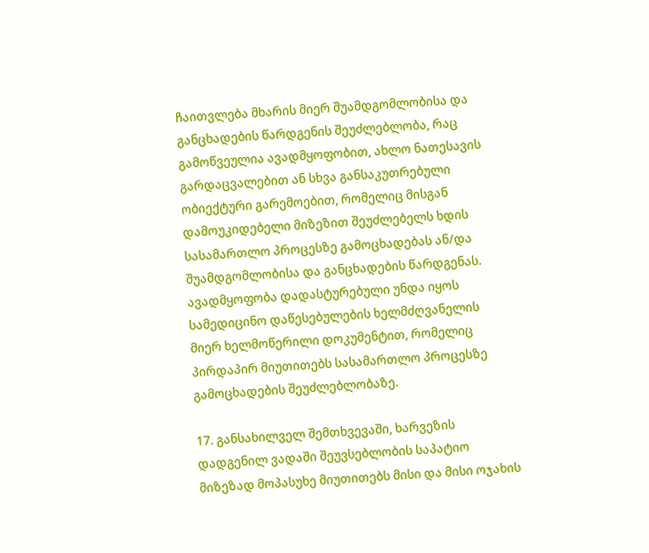ჩაითვლება მხარის მიერ შუამდგომლობისა და განცხადების წარდგენის შეუძლებლობა, რაც გამოწვეულია ავადმყოფობით, ახლო ნათესავის გარდაცვალებით ან სხვა განსაკუთრებული ობიექტური გარემოებით, რომელიც მისგან დამოუკიდებელი მიზეზით შეუძლებელს ხდის სასამართლო პროცესზე გამოცხადებას ან/და შუამდგომლობისა და განცხადების წარდგენას. ავადმყოფობა დადასტურებული უნდა იყოს სამედიცინო დაწესებულების ხელმძღვანელის მიერ ხელმოწერილი დოკუმენტით, რომელიც პირდაპირ მიუთითებს სასამართლო პროცესზე გამოცხადების შეუძლებლობაზე.

17. განსახილველ შემთხვევაში, ხარვეზის დადგენილ ვადაში შეუვსებლობის საპატიო მიზეზად მოპასუხე მიუთითებს მისი და მისი ოჯახის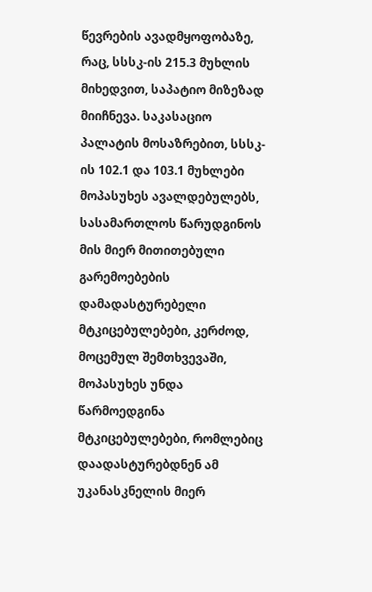წევრების ავადმყოფობაზე, რაც, სსსკ-ის 215.3 მუხლის მიხედვით, საპატიო მიზეზად მიიჩნევა. საკასაციო პალატის მოსაზრებით, სსსკ-ის 102.1 და 103.1 მუხლები მოპასუხეს ავალდებულებს, სასამართლოს წარუდგინოს მის მიერ მითითებული გარემოებების დამადასტურებელი მტკიცებულებები, კერძოდ, მოცემულ შემთხვევაში, მოპასუხეს უნდა წარმოედგინა მტკიცებულებები, რომლებიც დაადასტურებდნენ ამ უკანასკნელის მიერ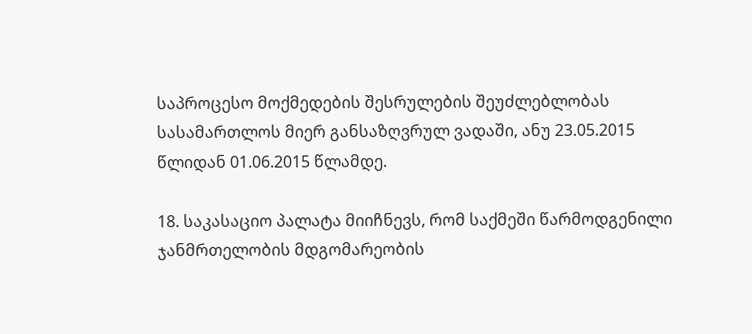საპროცესო მოქმედების შესრულების შეუძლებლობას სასამართლოს მიერ განსაზღვრულ ვადაში, ანუ 23.05.2015 წლიდან 01.06.2015 წლამდე.

18. საკასაციო პალატა მიიჩნევს, რომ საქმეში წარმოდგენილი ჯანმრთელობის მდგომარეობის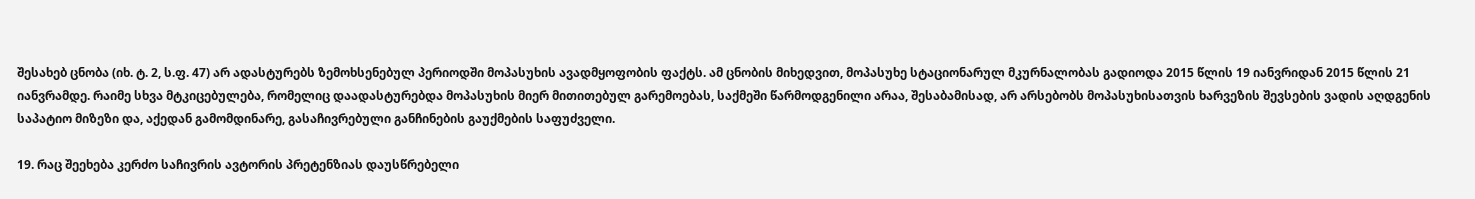შესახებ ცნობა (იხ. ტ. 2, ს.ფ. 47) არ ადასტურებს ზემოხსენებულ პერიოდში მოპასუხის ავადმყოფობის ფაქტს. ამ ცნობის მიხედვით, მოპასუხე სტაციონარულ მკურნალობას გადიოდა 2015 წლის 19 იანვრიდან 2015 წლის 21 იანვრამდე. რაიმე სხვა მტკიცებულება, რომელიც დაადასტურებდა მოპასუხის მიერ მითითებულ გარემოებას, საქმეში წარმოდგენილი არაა, შესაბამისად, არ არსებობს მოპასუხისათვის ხარვეზის შევსების ვადის აღდგენის საპატიო მიზეზი და, აქედან გამომდინარე, გასაჩივრებული განჩინების გაუქმების საფუძველი.

19. რაც შეეხება კერძო საჩივრის ავტორის პრეტენზიას დაუსწრებელი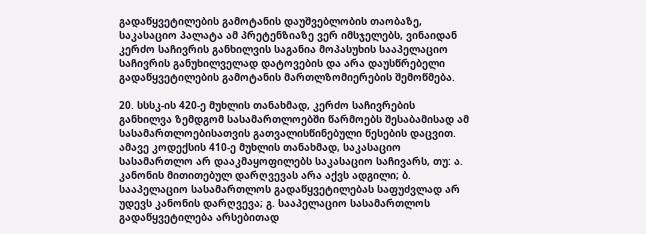გადაწყვეტილების გამოტანის დაუშვებლობის თაობაზე, საკასაციო პალატა ამ პრეტენზიაზე ვერ იმსჯელებს, ვინაიდან კერძო საჩივრის განხილვის საგანია მოპასუხის სააპელაციო საჩივრის განუხილველად დატოვების და არა დაუსწრებელი გადაწყვეტილების გამოტანის მართლზომიერების შემოწმება.

20. სსსკ-ის 420-ე მუხლის თანახმად, კერძო საჩივრების განხილვა ზემდგომ სასამართლოებში წარმოებს შესაბამისად ამ სასამართლოებისათვის გათვალისწინებული წესების დაცვით. ამავე კოდექსის 410-ე მუხლის თანახმად, საკასაციო სასამართლო არ დააკმაყოფილებს საკასაციო საჩივარს, თუ: ა. კანონის მითითებულ დარღვევას არა აქვს ადგილი; ბ. სააპელაციო სასამართლოს გადაწყვეტილებას საფუძვლად არ უდევს კანონის დარღვევა; გ. სააპელაციო სასამართლოს გადაწყვეტილება არსებითად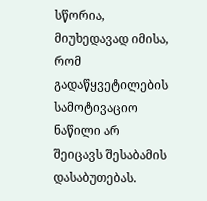სწორია, მიუხედავად იმისა, რომ გადაწყვეტილების სამოტივაციო ნაწილი არ შეიცავს შესაბამის დასაბუთებას.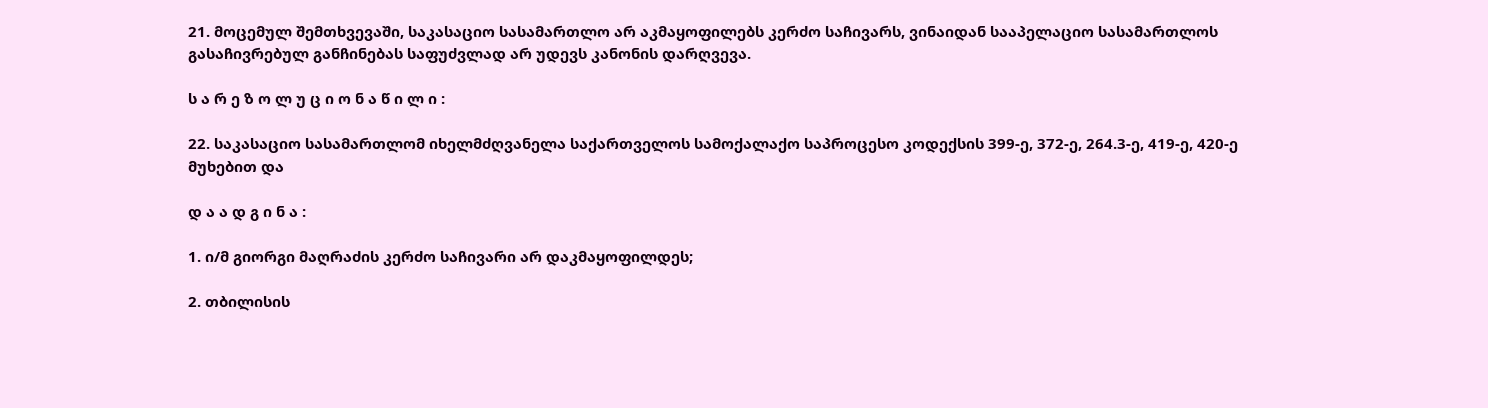21. მოცემულ შემთხვევაში, საკასაციო სასამართლო არ აკმაყოფილებს კერძო საჩივარს, ვინაიდან სააპელაციო სასამართლოს გასაჩივრებულ განჩინებას საფუძვლად არ უდევს კანონის დარღვევა.

ს ა რ ე ზ ო ლ უ ც ი ო ნ ა წ ი ლ ი :

22. საკასაციო სასამართლომ იხელმძღვანელა საქართველოს სამოქალაქო საპროცესო კოდექსის 399-ე, 372-ე, 264.3-ე, 419-ე, 420-ე მუხებით და

დ ა ა დ გ ი ნ ა :

1. ი/მ გიორგი მაღრაძის კერძო საჩივარი არ დაკმაყოფილდეს;

2. თბილისის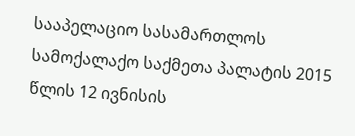სააპელაციო სასამართლოს სამოქალაქო საქმეთა პალატის 2015 წლის 12 ივნისის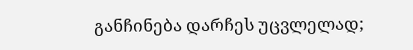განჩინება დარჩეს უცვლელად;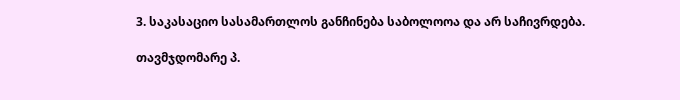3. საკასაციო სასამართლოს განჩინება საბოლოოა და არ საჩივრდება.

თავმჯდომარე პ.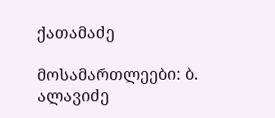ქათამაძე

მოსამართლეები: ბ. ალავიძე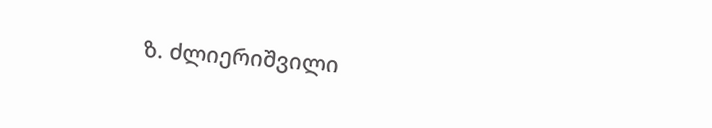ზ. ძლიერიშვილი